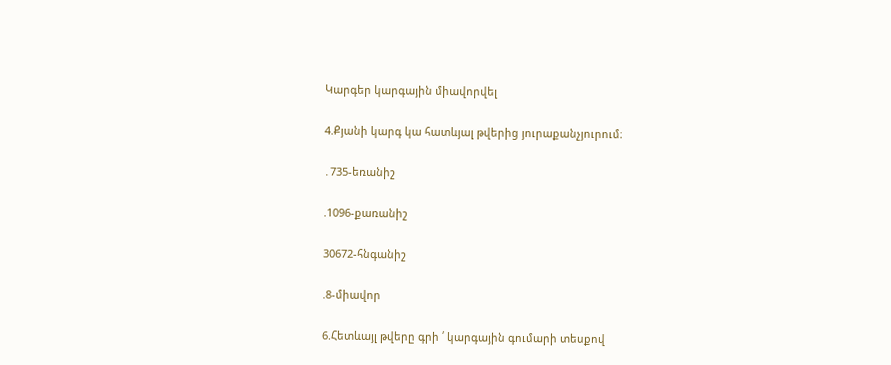Կարգեր կարգային միավորվել

4.Քյանի կարգ կա հատևյալ թվերից յուրաքանչյուրում։

․735-եռանիշ

.1096-քառանիշ

30672-հնգանիշ

.8-միավոր

6.Հետևայլ թվերը գրի ՛ կարգային գումարի տեսքով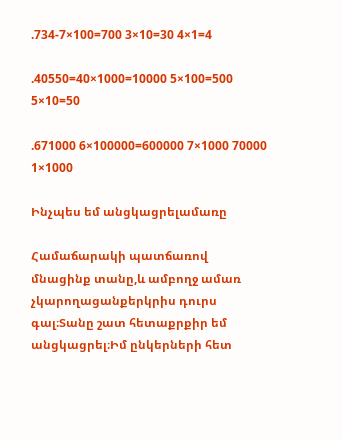.734-7×100=700 3×10=30 4×1=4

.40550=40×1000=10000 5×100=500 5×10=50

.671000 6×100000=600000 7×1000 70000 1×1000

Ինչպես եմ անցկացրելամառը

Համաճարակի պատճառով մնացինք տանը,և ամբողջ ամառ չկարողացանքերկրիս դուրս գալ։Տանը շատ հետաքրքիր եմ անցկացրել։Իմ ընկերների հետ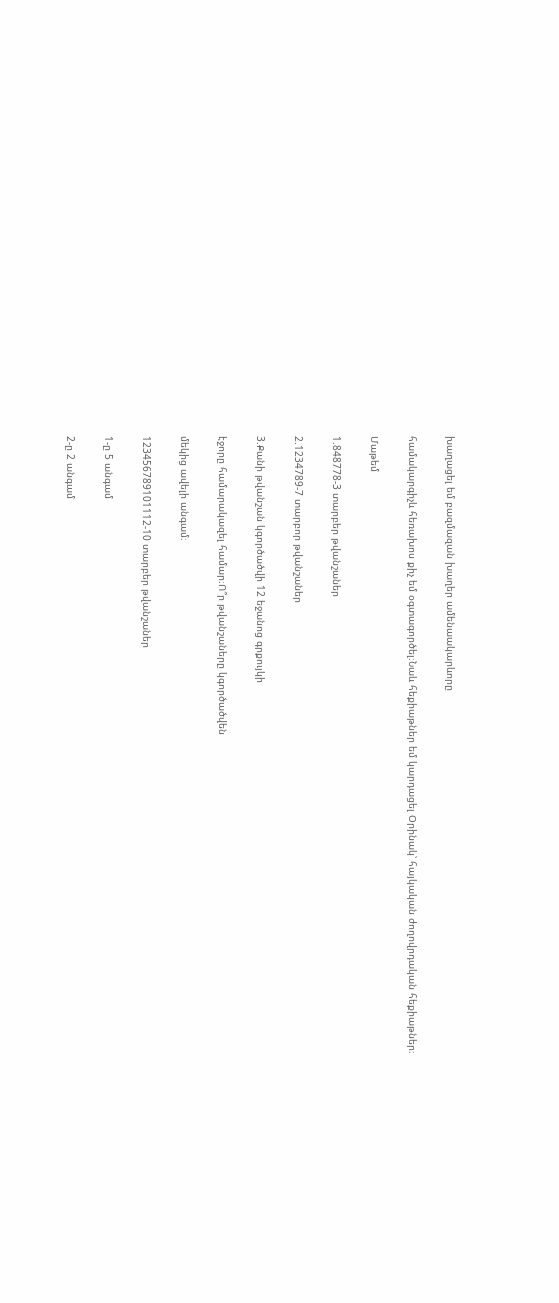խաղացել եմ բազմազան խաղեր ամենաակարևորը

համակարգիչև հեռախոս քիչ եմ օգտագործել։Նաև հեքիաթներ եմ կարդացել Օրինակ՝ հայկական ժողովրդական հեքիաթներ։

Մաթեմ

1.848778-3 տարբեր թվանշաներ

2.1234789-7 տարբոր թվանշաներ

3.Քանի թվանշան կգործածվի 12 եջանոց գրքույկի

էջորը համարակազել համար։Ո՞ր թվանշաները կգործածվեն

մեկից ավելի անգամ։

123456789101112-10 տարբեր թվանշաներ

1-ը 5 անգամ

2-ը 2 անգամ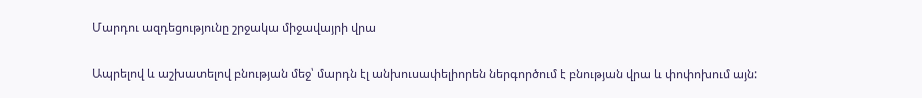Մարդու ազդեցությունը շրջակա միջավայրի վրա

Ապրելով և աշխատելով բնության մեջ՝ մարդն էլ անխուսափելիորեն ներգործում է բնության վրա և փոփոխում այն: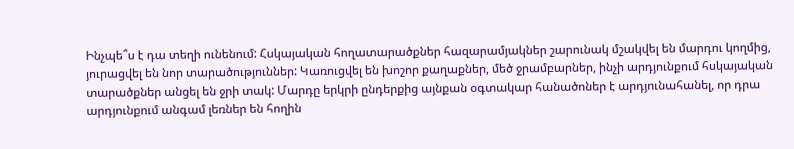Ինչպե՞ս է դա տեղի ունենում: Հսկայական հողատարածքներ հազարամյակներ շարունակ մշակվել են մարդու կողմից, յուրացվել են նոր տարածություններ: Կառուցվել են խոշոր քաղաքներ, մեծ ջրամբարներ, ինչի արդյունքում հսկայական տարածքներ անցել են ջրի տակ: Մարդը երկրի ընդերքից այնքան օգտակար հանածոներ է արդյունահանել, որ դրա արդյունքում անգամ լեռներ են հողին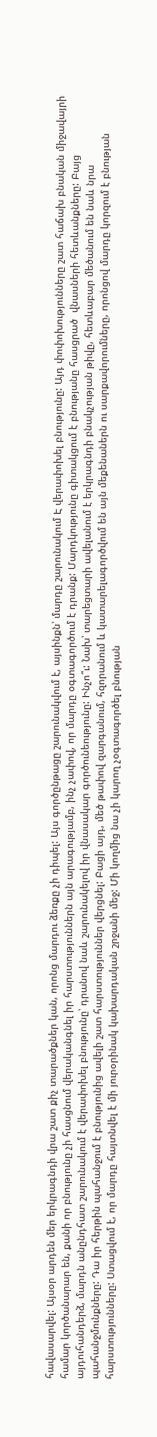հավասարվել: Այսօր արդեն մեր երկրագնդի վրա շատ քիչ տարածքներ կան, որոնց մարդու ձեռքը չի դիպել: Այս գործընթացը շարունակվում է, այսինքն՝ մարդը շարունակում Է վերափոխել բնությունը: Այդ փոփոխությունները շատ հաճախ բնական միջավայրի համար կործանարար են, քանի որ բնությունը չի հասցնում վերականգնել իր հարստություններն այն արագությամբ, ինչ չափով, որ մարդը օգտագործում է դրանք: Մարդկությունը գիտակցում է բնությանը հասցրած  վնասների հետևանքները: Բայց այդուհանդերձ, մարդն անընդհատ շարունակում է վերափոխել բնությունը՝ դրանով նաև շարունակելով իր վնասակար գործունեությունը: Ինչո՞ւ: Նախ՝ տարեցտարի ավելանում է երկրագնդի բնակչության թիվը, հետևաբար մեծանում են նաև նրա պահանջմունքները: Դա իր հերթին պահանջում է բնությունից ավելի շատ հարստություններ վերցնել: Բացի այդ, մեծ թափով զարգանում, հզորանում և կատարելագործվում են այն մեքենաներն ու սարքավորումները, որոնցով մարդը կորզում է բնության հարստությունները: Ստացվում է, որ մարդը հայտնվել է մի յուրօրինակ կախարդական շրջանի մեջ: Մի կողմից նա չի կարող չօգտագործել բնության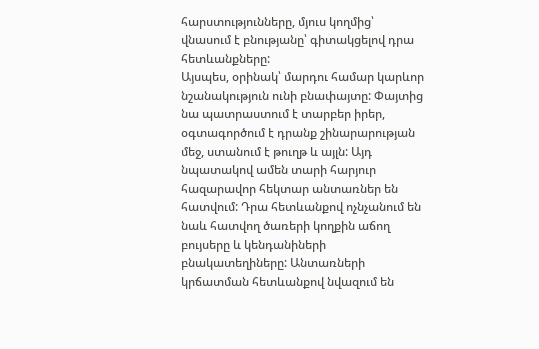հարստությունները, մյուս կողմից՝ վնասում է բնությանը՝ գիտակցելով դրա հետևանքները:
Այսպես, օրինակ՝ մարդու համար կարևոր նշանակություն ունի բնափայտը: Փայտից նա պատրաստում է տարբեր իրեր, օգտագործում է դրանք շինարարության մեջ, ստանում է թուղթ և այլն: Այդ նպատակով ամեն տարի հարյուր հազարավոր հեկտար անտառներ են հատվում: Դրա հետևանքով ոչնչանում են նաև հատվող ծառերի կողքին աճող բույսերը և կենդանիների բնակատեղիները: Անտառների կրճատման հետևանքով նվազում են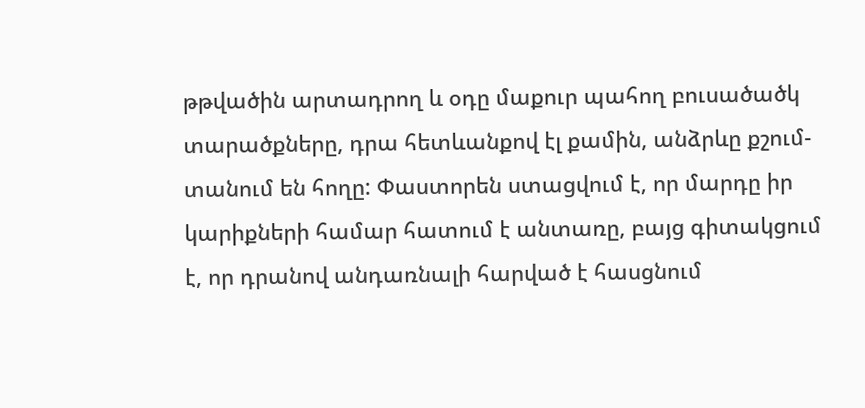թթվածին արտադրող և օդը մաքուր պահող բուսածածկ տարածքները, դրա հետևանքով էլ քամին, անձրևը քշում-տանում են հողը: Փաստորեն ստացվում է, որ մարդը իր կարիքների համար հատում է անտառը, բայց գիտակցում է, որ դրանով անդառնալի հարված է հասցնում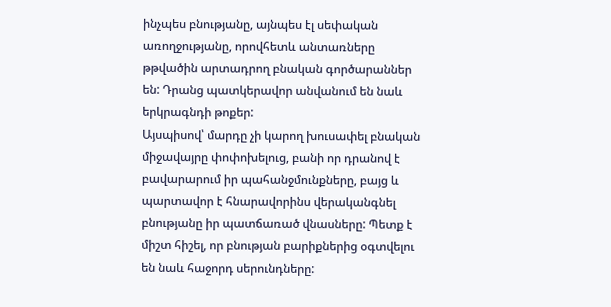ինչպես բնությանը, այնպես էլ սեփական առողջությանը, որովհետև անտառները թթվածին արտադրող բնական գործարաններ են: Դրանց պատկերավոր անվանում են նաև երկրագնդի թոքեր:
Այսպիսով՝ մարդը չի կարող խուսափել բնական միջավայրը փոփոխելուց, բանի որ դրանով է բավարարում իր պահանջմունքները, բայց և պարտավոր է հնարավորինս վերականգնել բնությանը իր պատճառած վնասները: Պետք է միշտ հիշել, որ բնության բարիքներից օգտվելու են նաև հաջորդ սերունդները: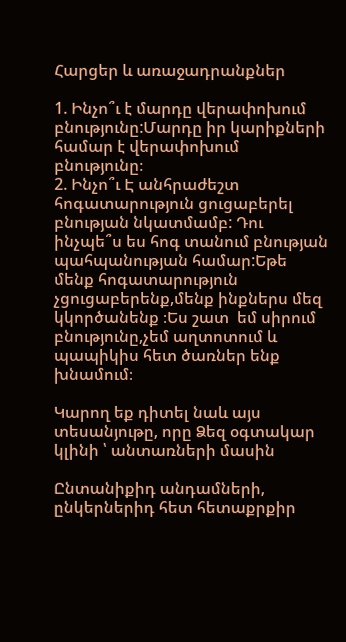Հարցեր և առաջադրանքներ

1. Ինչո՞ւ է մարդը վերափոխում բնությունը:Մարդը իր կարիքների համար է վերափոխում բնությունը։
2. Ինչո՞ւ Է անհրաժեշտ հոգատարություն ցուցաբերել բնության նկատմամբ: Դու ինչպե՞ս ես հոգ տանում բնության պահպանության համար:Եթե մենք հոգատարություն չցուցաբերենք,մենք ինքներս մեզ կկործանենք ։Ես շատ  եմ սիրում բնությունը,չեմ աղտոտում և պապիկիս հետ ծառներ ենք խնամում։

Կարող եք դիտել նաև այս տեսանյութը, որը Ձեզ օգտակար կլինի ՝ անտառների մասին

Ընտանիքիդ անդամների, ընկերներիդ հետ հետաքրքիր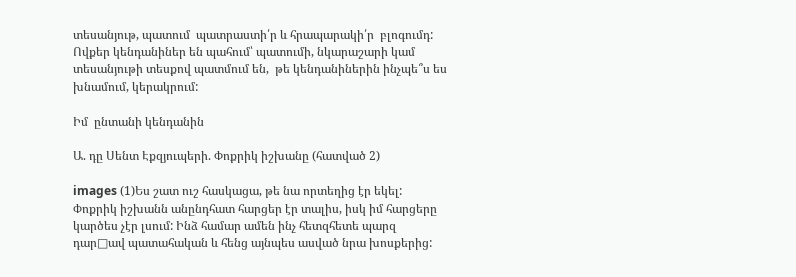տեսանյութ, պատում  պատրաստի՛ր և հրապարակի՛ր  բլոգումդ:
Ովքեր կենդանիներ են պահում՝ պատումի, նկարաշարի կամ տեսանյութի տեսքով պատմում են,  թե կենդանիներին ինչպե՞ս ես  խնամում, կերակրում:

Իմ  ընտանի կենդանին

Ա. դը Սենտ Էքզյուպերի. Փոքրիկ իշխանը (հատված 2)

images (1)Ես շատ ուշ հասկացա, թե նա որտեղից էր եկել: Փոքրիկ իշխանն անընդհատ հարցեր էր տալիս, իսկ իմ հարցերը կարծես չէր լսում: Ինձ համար ամեն ինչ հետզհետե պարզ դար□ավ պատահական և հենց այնպես ասված նրա խոսքերից: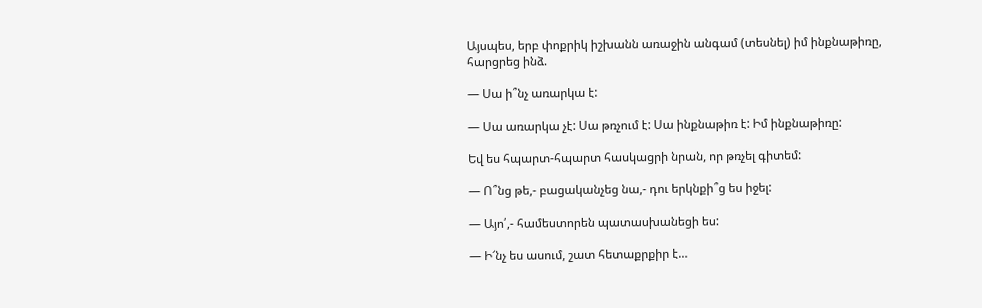Այսպես, երբ փոքրիկ իշխանն առաջին անգամ (տեսնել) իմ ինքնաթիռը, հարցրեց ինձ.

— Սա ի՞նչ առարկա է:

— Սա առարկա չէ: Սա թռչում է: Սա ինքնաթիռ է: Իմ ինքնաթիռը:

Եվ ես հպարտ-հպարտ հասկացրի նրան, որ թռչել գիտեմ:

— Ո՞նց թե,- բացականչեց նա,- դու երկնքի՞ց ես իջել:

— Այո՛,- համեստորեն պատասխանեցի ես:

— Ի՜նչ ես ասում, շատ հետաքրքիր է…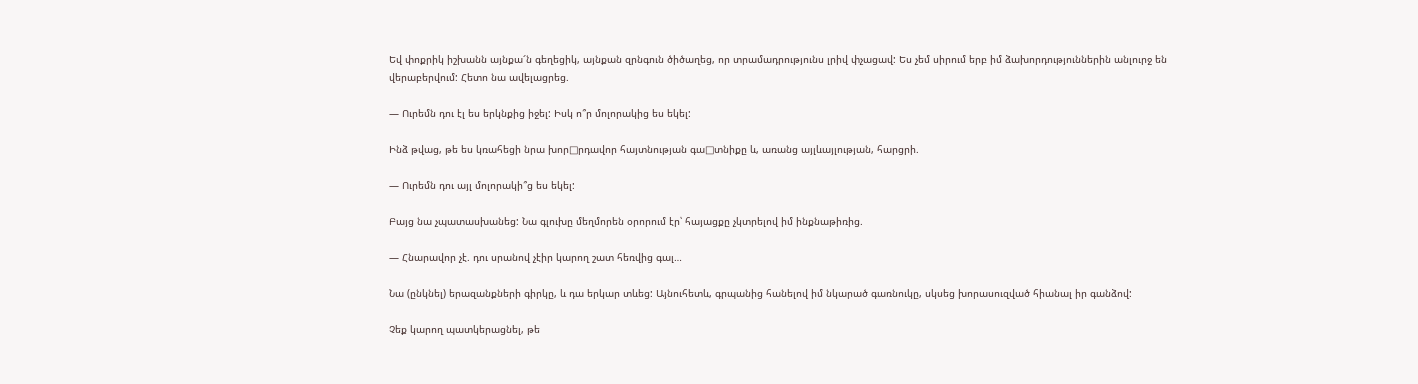Եվ փոքրիկ իշխանն այնքա՜ն գեղեցիկ, այնքան զրնգուն ծիծաղեց, որ տրամադրությունս լրիվ փչացավ: Ես չեմ սիրում երբ իմ ձախորդություններին անլուրջ են վերաբերվում: Հետո նա ավելացրեց.

— Ուրեմն դու էլ ես երկնքից իջել: Իսկ ո՞ր մոլորակից ես եկել:

Ինձ թվաց, թե ես կռահեցի նրա խոր□րդավոր հայտնության գա□տնիքը և, առանց այլևայլության, հարցրի.

— Ուրեմն դու այլ մոլորակի՞ց ես եկել:

Բայց նա չպատասխանեց: Նա գլուխը մեղմորեն օրորում էր՝ հայացքը չկտրելով իմ ինքնաթիռից.

— Հնարավոր չէ. դու սրանով չէիր կարող շատ հեռվից գալ…

Նա (ընկնել) երազանքների գիրկը, և դա երկար տևեց: Այնուհետև, գրպանից հանելով իմ նկարած գառնուկը, սկսեց խորասուզված հիանալ իր գանձով:

Չեք կարող պատկերացնել, թե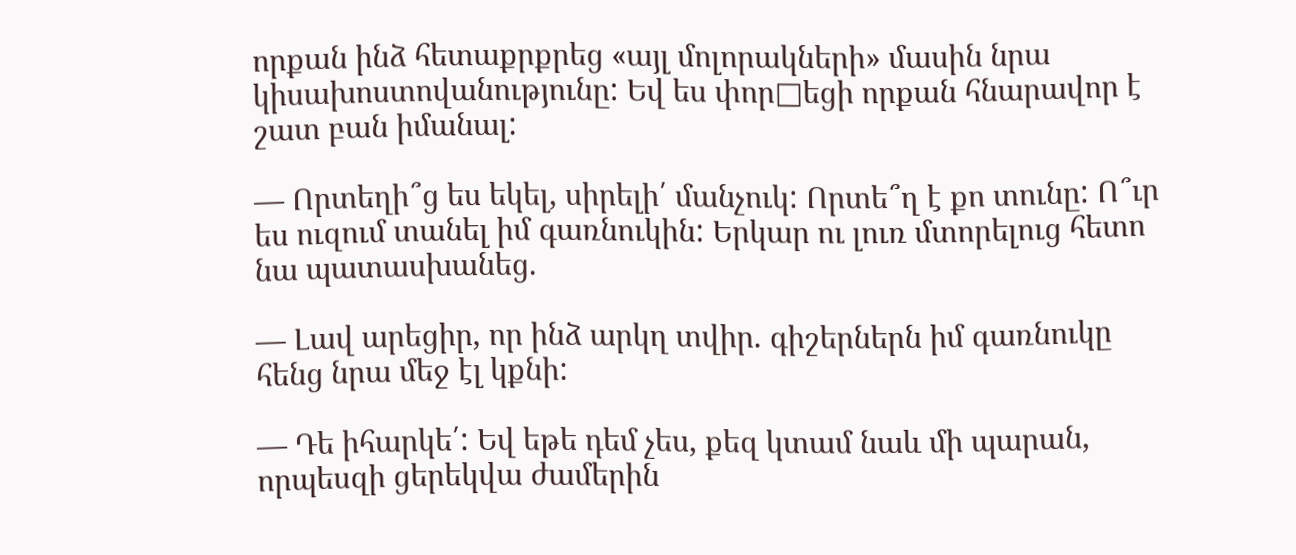որքան ինձ հետաքրքրեց «այլ մոլորակների» մասին նրա կիսախոստովանությունը: Եվ ես փոր□եցի որքան հնարավոր է շատ բան իմանալ:

— Որտեղի՞ց ես եկել, սիրելի՛ մանչուկ: Որտե՞ղ է քո տունը: Ո՞ւր ես ուզում տանել իմ գառնուկին: Երկար ու լուռ մտորելուց հետո նա պատասխանեց.

— Լավ արեցիր, որ ինձ արկղ տվիր. գիշերներն իմ գառնուկը հենց նրա մեջ էլ կքնի:

— Դե իհարկե՛: Եվ եթե դեմ չես, քեզ կտամ նաև մի պարան, որպեսզի ցերեկվա ժամերին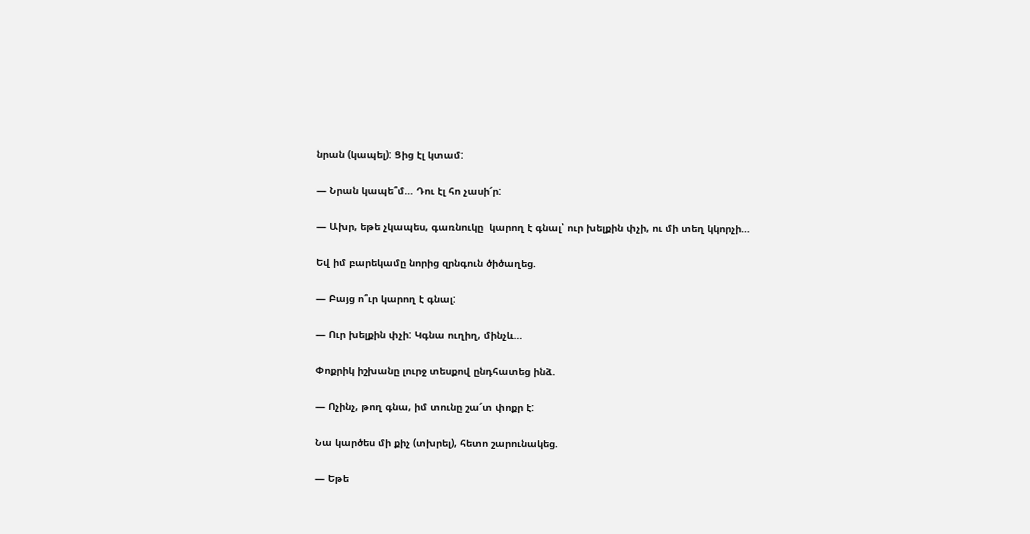նրան (կապել): Ցից էլ կտամ:

— Նրան կապե՞մ… Դու էլ հո չասի՜ր:

— Ախր, եթե չկապես, գառնուկը  կարող է գնալ՝ ուր խելքին փչի, ու մի տեղ կկորչի…

Եվ իմ բարեկամը նորից զրնգուն ծիծաղեց.

— Բայց ո՞ւր կարող է գնալ:

— Ուր խելքին փչի: Կգնա ուղիղ, մինչև…

Փոքրիկ իշխանը լուրջ տեսքով ընդհատեց ինձ.

— Ոչինչ, թող գնա, իմ տունը շա՜տ փոքր է:

Նա կարծես մի քիչ (տխրել), հետո շարունակեց.

— Եթե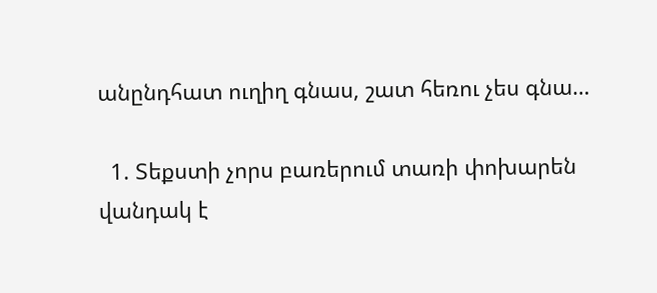անընդհատ ուղիղ գնաս, շատ հեռու չես գնա…

  1. Տեքստի չորս բառերում տառի փոխարեն վանդակ է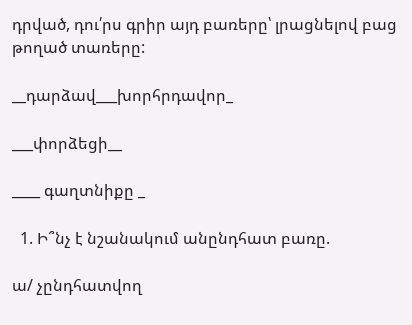դրված, դու՛րս գրիր այդ բառերը՝ լրացնելով բաց թողած տառերը:

__դարձավ___խորհրդավոր_

___փորձեցի__

____ գաղտնիքը _

  1. Ի՞նչ է նշանակում անընդհատ բառը.

ա/ չընդհատվող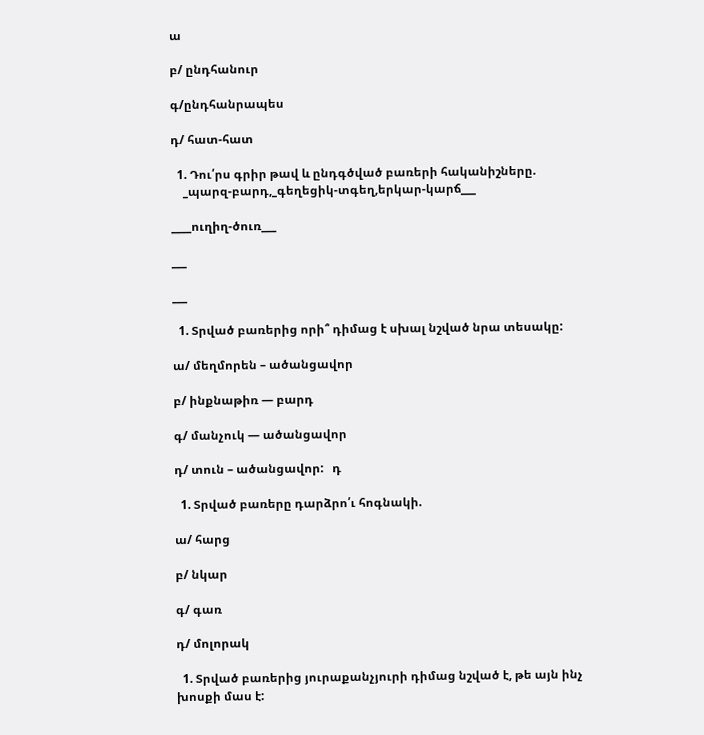ա

բ/ ընդհանուր

գ/ընդհանրապես

դ/ հատ-հատ

  1. Դու՛րս գրիր թավ և ընդգծված բառերի հականիշները.
    _պարզ-բարդ,_գեղեցիկ-տգեղ,երկար-կարճ___

____ուղիղ-ծուռ___

___

___

  1. Տրված բառերից որի՞ դիմաց է սխալ նշված նրա տեսակը:

ա/ մեղմորեն – ածանցավոր

բ/ ինքնաթիռ — բարդ

գ/ մանչուկ — ածանցավոր

դ/ տուն – ածանցավոր:   դ

  1. Տրված բառերը դարձրո՛ւ հոգնակի.

ա/ հարց

բ/ նկար

գ/ գառ

դ/ մոլորակ

  1. Տրված բառերից յուրաքանչյուրի դիմաց նշված է, թե այն ինչ խոսքի մաս է: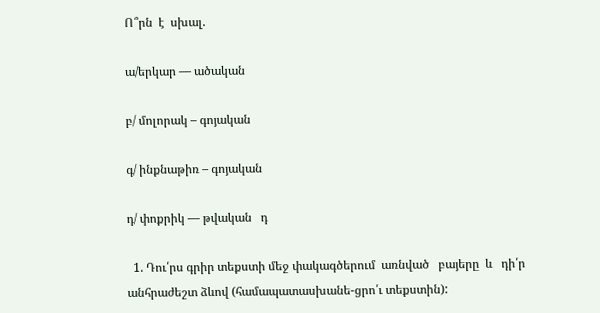Ո՞րն  է  սխալ.

ա/երկար — ածական

բ/ մոլորակ – գոյական

գ/ ինքնաթիռ – գոյական

դ/ փոքրիկ — թվական   դ

  1. Դու՛րս գրիր տեքստի մեջ փակագծերում  առնված   բայերը  և   դի՛ր անհրաժեշտ ձևով (համապատասխանե-ցրո՛ւ տեքստին):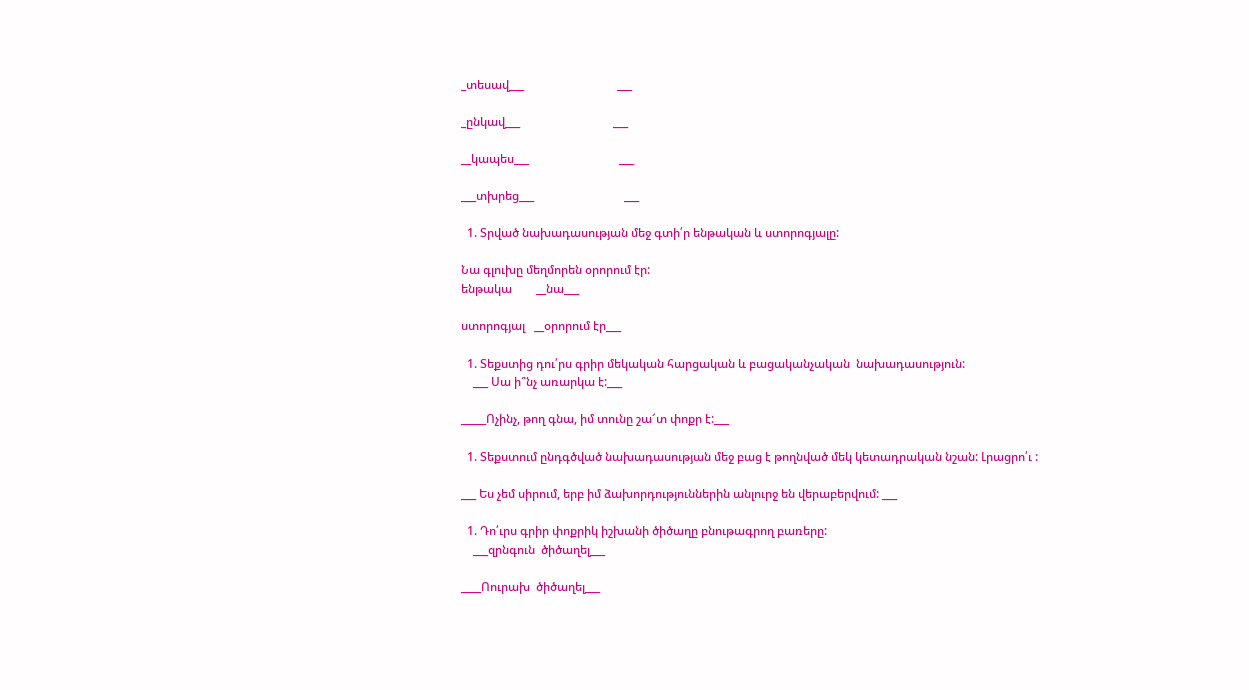_տեսավ___                               ___

_ընկավ___                               ___

__կապես___                              ___

___տխրեց___                              ___

  1. Տրված նախադասության մեջ գտի՛ր ենթական և ստորոգյալը:

Նա գլուխը մեղմորեն օրորում էր:
ենթակա        __նա___

ստորոգյալ   __օրորում էր___

  1. Տեքստից դու՛րս գրիր մեկական հարցական և բացականչական  նախադասություն:
    ___ Սա ի՞նչ առարկա է:___

_____Ոչինչ, թող գնա, իմ տունը շա՜տ փոքր է:___

  1. Տեքստում ընդգծված նախադասության մեջ բաց է թողնված մեկ կետադրական նշան: Լրացրո՛ւ :

___ Ես չեմ սիրում, երբ իմ ձախորդություններին անլուրջ են վերաբերվում: ___

  1. Դո՛ւրս գրիր փոքրիկ իշխանի ծիծաղը բնութագրող բառերը:
    ___զրնգուն  ծիծաղել___

____Ոուրախ  ծիծաղել___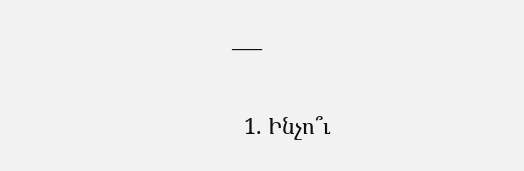___

  1. Ինչո՞ւ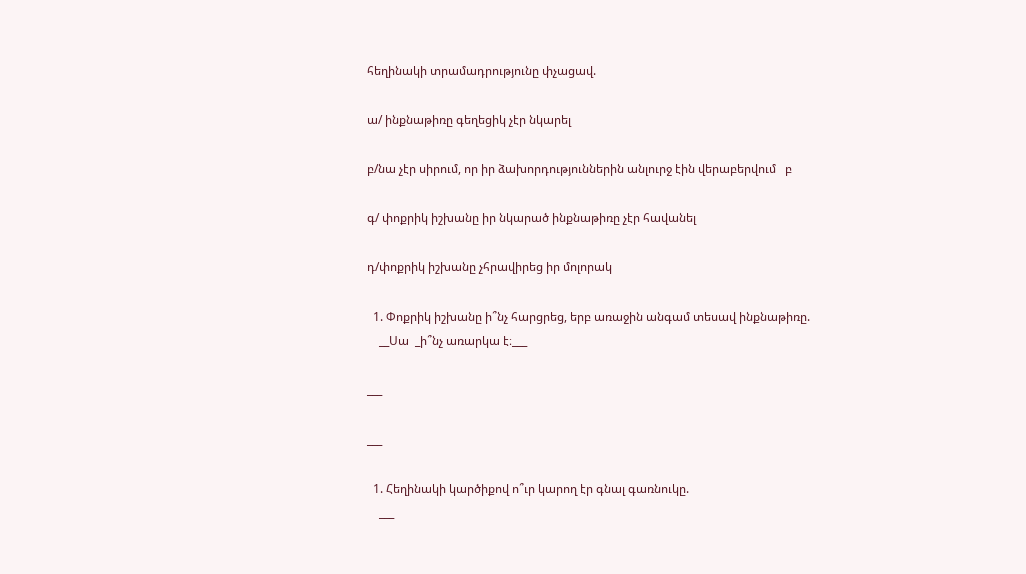հեղինակի տրամադրությունը փչացավ.

ա/ ինքնաթիռը գեղեցիկ չէր նկարել

բ/նա չէր սիրում, որ իր ձախորդություններին անլուրջ էին վերաբերվում   բ

գ/ փոքրիկ իշխանը իր նկարած ինքնաթիռը չէր հավանել

դ/փոքրիկ իշխանը չհրավիրեց իր մոլորակ

  1. Փոքրիկ իշխանը ի՞նչ հարցրեց, երբ առաջին անգամ տեսավ ինքնաթիռը.
    __Սա  _ի՞նչ առարկա է։___

___

___

  1. Հեղինակի կարծիքով ո՞ւր կարող էր գնալ գառնուկը.
    ___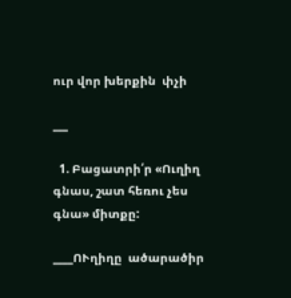ուր վոր խերքին  փչի

___

  1. Բացատրի՛ր «Ուղիղ գնաս, շատ հեռու չես գնա» միտքը:

____ՈՒղիղը  ածարածիր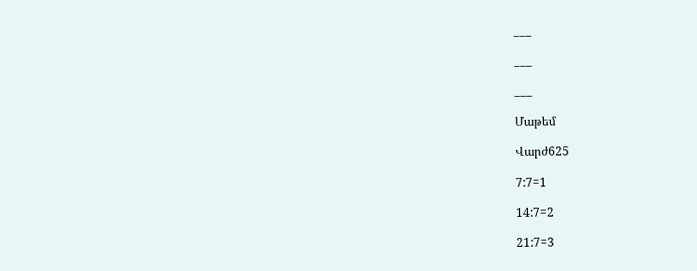___

___

___

Մաթեմ

Վարժ625

7:7=1

14:7=2

21:7=3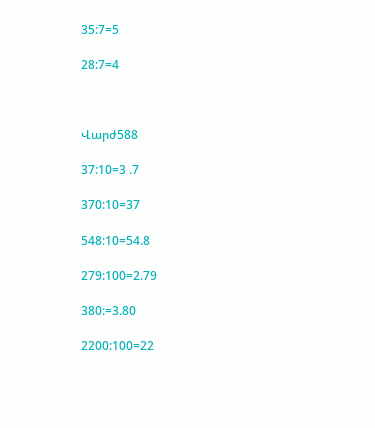35:7=5

28:7=4



Վարժ588

37:10=3 .7

370:10=37

548:10=54.8

279:100=2.79

380:=3.80

2200:100=22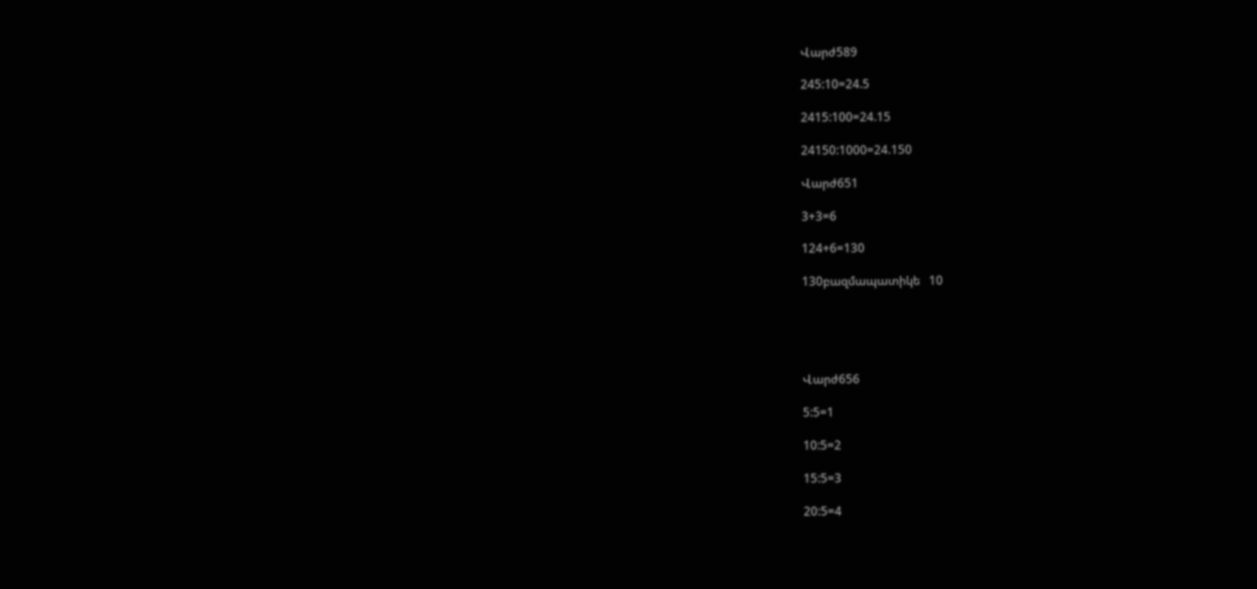Վարժ589

245:10=24.5

2415:100=24.15

24150:1000=24.150

Վարժ651

3+3=6

124+6=130

130բազմապատիկե   10





Վարժ656

5:5=1

10:5=2

15:5=3

20:5=4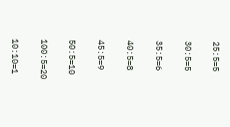25:5=5

30:5=5

35:5=6

40:5=8

45:5=9

50:5=10

100:5=20

10:10=1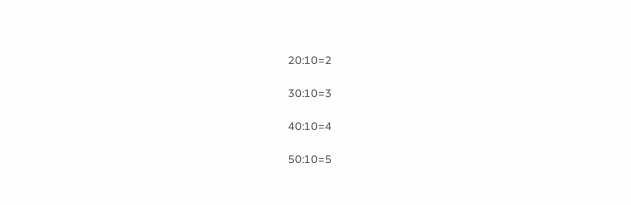20:10=2

30:10=3

40:10=4

50:10=5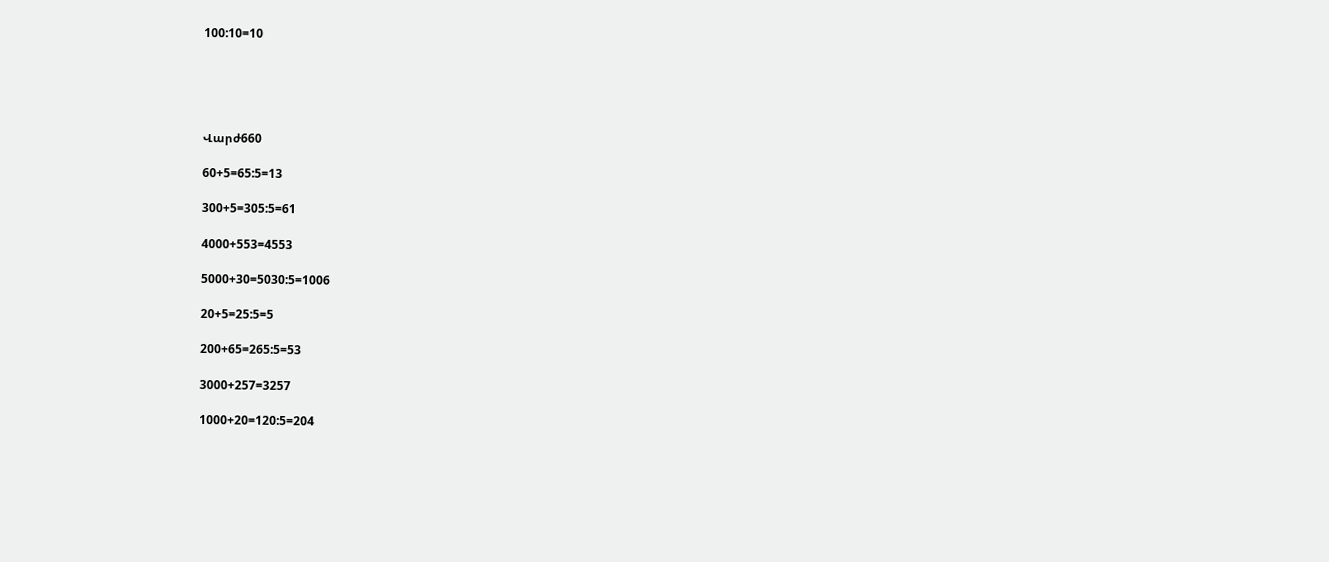100:10=10





Վարժ660

60+5=65:5=13

300+5=305:5=61

4000+553=4553

5000+30=5030:5=1006

20+5=25:5=5

200+65=265:5=53

3000+257=3257

1000+20=120:5=204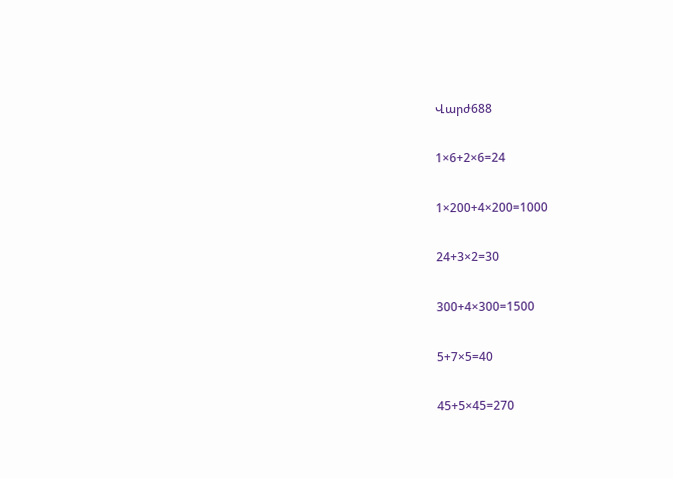Վարժ688

1×6+2×6=24

1×200+4×200=1000

24+3×2=30

300+4×300=1500

5+7×5=40

45+5×45=270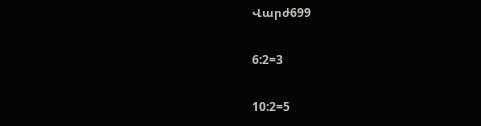Վարժ699

6:2=3

10:2=5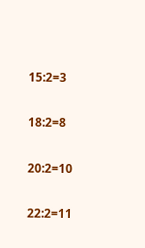15:2=3

18:2=8

20:2=10

22:2=11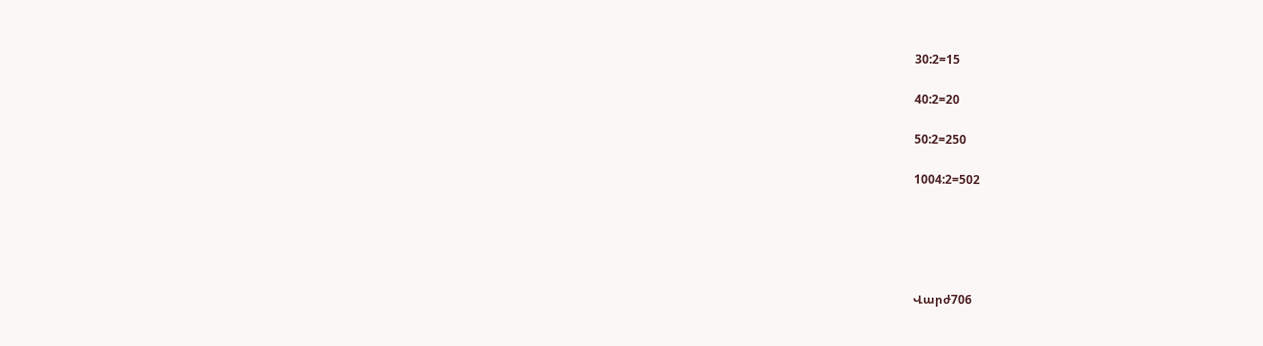30:2=15

40:2=20

50:2=250

1004:2=502





Վարժ706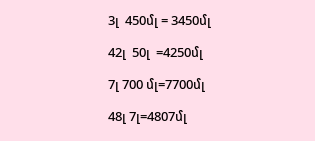3լ  450մլ = 3450մլ

42լ  50լ  =4250մլ

7լ 700 մլ=7700մլ

48լ 7լ=4807մլ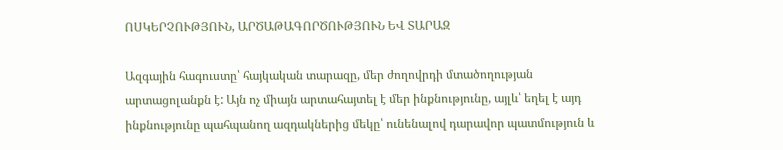ՈՍԿԵՐՉՈՒԹՅՈՒՆ, ԱՐԾԱԹԱԳՈՐԾՈՒԹՅՈՒՆ ԵՎ ՏԱՐԱԶ

Ազգային հագուստը՝ հայկական տարազը, մեր ժողովրդի մտածողության
արտացոլանքն է: Այն ոչ միայն արտահայտել է մեր ինքնությունը, այլև՝ եղել է այդ
ինքնությունը պահպանող ազդակներից մեկը՝ ունենալով դարավոր պատմություն և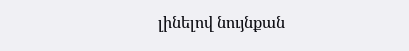լինելով նույնքան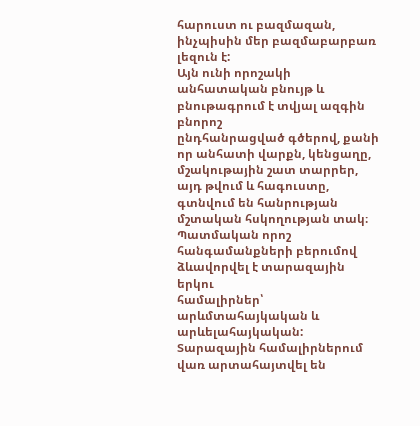հարուստ ու բազմազան, ինչպիսին մեր բազմաբարբառ լեզուն է:
Այն ունի որոշակի անհատական բնույթ և բնութագրում է տվյալ ազգին բնորոշ
ընդհանրացված գծերով, քանի որ անհատի վարքն, կենցաղը, մշակութային շատ տարրեր,
այդ թվում և հագուստը, գտնվում են հանրության մշտական հսկողության տակ։
Պատմական որոշ հանգամանքների բերումով ձևավորվել է տարազային երկու
համալիրներ՝ արևմտահայկական և արևելահայկական: Տարազային համալիրներում
վառ արտահայտվել են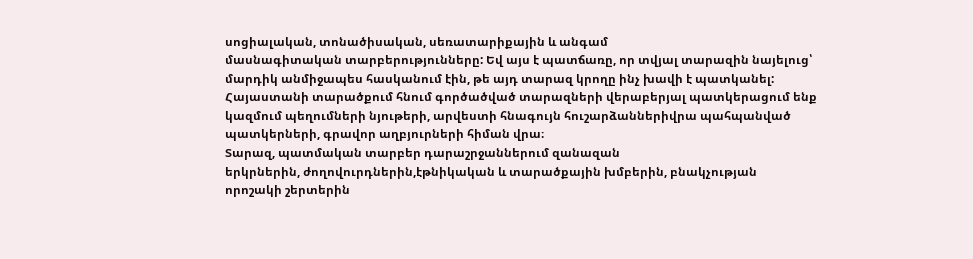սոցիալական, տոնածիսական, սեռատարիքային և անգամ
մասնագիտական տարբերությունները: Եվ այս է պատճառը, որ տվյալ տարազին նայելուց՝
մարդիկ անմիջապես հասկանում էին, թե այդ տարազ կրողը ինչ խավի է պատկանել:
Հայաստանի տարածքում հնում գործածված տարազների վերաբերյալ պատկերացում ենք
կազմում պեղումների նյութերի, արվեստի հնագույն հուշարձաններիվրա պահպանված
պատկերների, գրավոր աղբյուրների հիման վրա։
Տարազ, պատմական տարբեր դարաշրջաններում զանազան
երկրներին, ժողովուրդներին,էթնիկական և տարածքային խմբերին, բնակչության
որոշակի շերտերին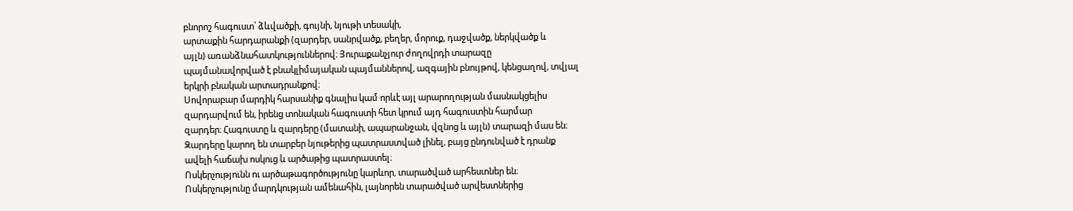բնորոշ հագուստ՝ ձևվածքի, գույնի, նյութի տեսակի,
արտաքին հարդարանքի (զարդեր, սանրվածք, բեղեր, մորուք, դաջվածք, ներկվածք և
այլն) առանձնահատկություններով։ Յուրաքանչյուր ժողովրդի տարազը
պայմանավորված է բնակլիմայական պայմաններով, ազգային բնույթով, կենցաղով, տվյալ
երկրի բնական արտադրանքով։
Սովորաբար մարդիկ հարսանիք գնալիս կամ որևէ այլ արարողության մասնակցելիս
զարդարվում են, իրենց տոնական հագուստի հետ կրում այդ հագուստին հարմար
զարդեր։ Հագուստը և զարդերը (մատանի, ապարանջան, վզնոց և այլն) տարազի մաս են։
Զարդերը կարող են տարբեր նյութերից պատրաստված լինել, բայց ընդունված է դրանք
ավելի հաճախ ոսկուց և արծաթից պատրաստել։
Ոսկերչությունն ու արծաթագործությունը կարևոր, տարածված արհեստներ են։
Ոսկերչությունը մարդկության ամենահին, լայնորեն տարածված արվեստներից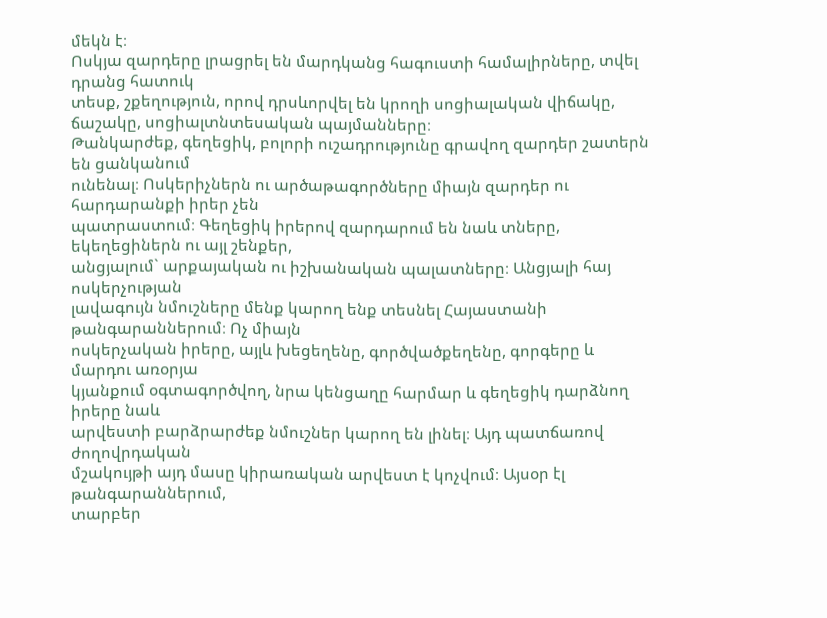մեկն է։
Ոսկյա զարդերը լրացրել են մարդկանց հագուստի համալիրները, տվել դրանց հատուկ
տեսք, շքեղություն, որով դրսևորվել են կրողի սոցիալական վիճակը, ճաշակը, սոցիալտնտեսական պայմանները։
Թանկարժեք, գեղեցիկ, բոլորի ուշադրությունը գրավող զարդեր շատերն են ցանկանում
ունենալ։ Ոսկերիչներն ու արծաթագործները միայն զարդեր ու հարդարանքի իրեր չեն
պատրաստում։ Գեղեցիկ իրերով զարդարում են նաև տները, եկեղեցիներն ու այլ շենքեր,
անցյալում` արքայական ու իշխանական պալատները։ Անցյալի հայ ոսկերչության
լավագույն նմուշները մենք կարող ենք տեսնել Հայաստանի թանգարաններում։ Ոչ միայն
ոսկերչական իրերը, այլև խեցեղենը, գործվածքեղենը, գորգերը և մարդու առօրյա
կյանքում օգտագործվող, նրա կենցաղը հարմար և գեղեցիկ դարձնող իրերը նաև
արվեստի բարձրարժեք նմուշներ կարող են լինել։ Այդ պատճառով ժողովրդական
մշակույթի այդ մասը կիրառական արվեստ է կոչվում։ Այսօր էլ թանգարաններում,
տարբեր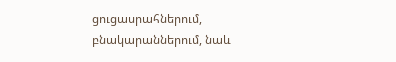ցուցասրահներում, բնակարաններում, նաև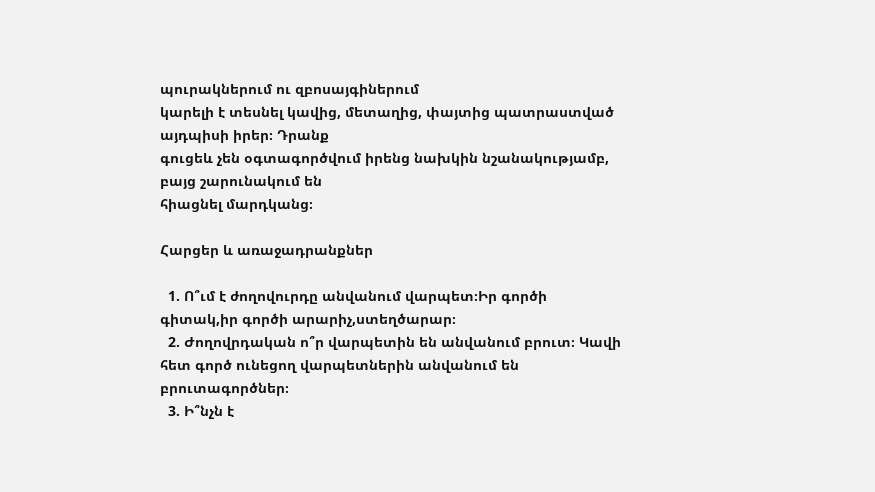պուրակներում ու զբոսայգիներում
կարելի է տեսնել կավից, մետաղից, փայտից պատրաստված այդպիսի իրեր։ Դրանք
գուցեև չեն օգտագործվում իրենց նախկին նշանակությամբ, բայց շարունակում են
հիացնել մարդկանց։

Հարցեր և առաջադրանքներ

  1. Ո՞ւմ է ժողովուրդը անվանում վարպետ։Իր գործի  գիտակ,իր գործի արարիչ,ստեղծարար։
  2. Ժողովրդական ո՞ր վարպետին են անվանում բրուտ։ Կավի հետ գործ ունեցող վարպետներին անվանում են բրուտագործներ։
  3. Ի՞նչն է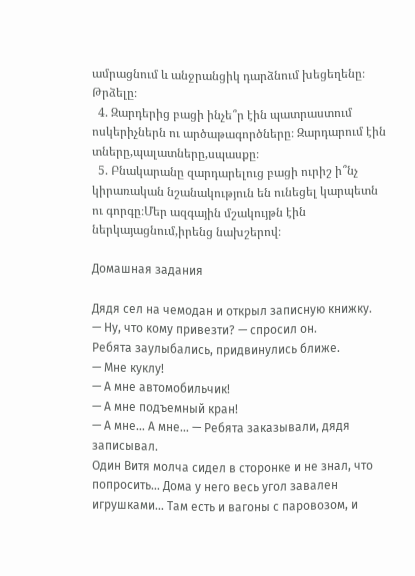ամրացնում և անջրանցիկ դարձնում խեցեղենը։ Թրձելը։
  4. Զարդերից բացի ինչե՞ր էին պատրաստում ոսկերիչներն ու արծաթագործները։ Զարդարում էին տները,պալատները,սպասքը։
  5. Բնակարանը զարդարելուց բացի ուրիշ ի՞նչ կիրառական նշանակություն են ունեցել կարպետն ու գորգը։Մեր ազգային մշակույթն էին ներկայացնում,իրենց նախշերով։

Домашная задания

Дядя сел на чемодан и открыл записную книжку.
— Ну, что кому привезти? — спросил он.
Ребята заулыбались, придвинулись ближе.
— Мне куклу!
— А мне автомобильчик!
— А мне подъемный кран!
— А мне… А мне… — Ребята заказывали, дядя записывал.
Один Витя молча сидел в сторонке и не знал, что попросить… Дома у него весь угол завален игрушками… Там есть и вагоны с паровозом, и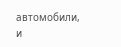автомобили, и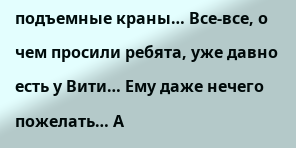подъемные краны… Все-все, о чем просили ребята, уже давно есть у Вити… Ему даже нечего пожелать… А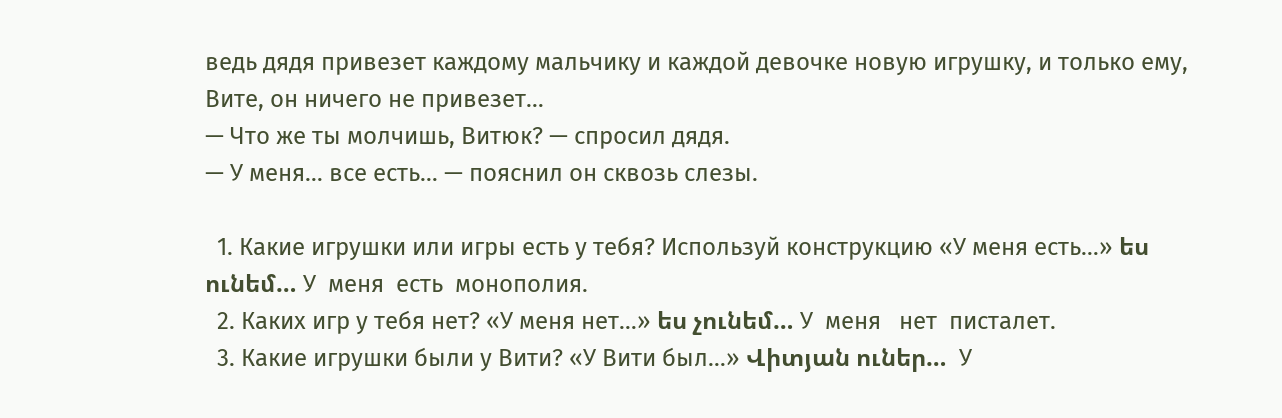ведь дядя привезет каждому мальчику и каждой девочке новую игрушку, и только ему, Вите, он ничего не привезет…
— Что же ты молчишь, Витюк? — спросил дядя.
— У меня… все есть… — пояснил он сквозь слезы.

  1. Какие игрушки или игры есть у тебя? Используй конструкцию «У меня есть…» ես ունեմ… У  меня  есть  монополия.
  2. Каких игр у тебя нет? «У меня нет…» ես չունեմ… У  меня   нет  писталет.
  3. Какие игрушки были у Вити? «У Вити был…» Վիտյան ուներ…  У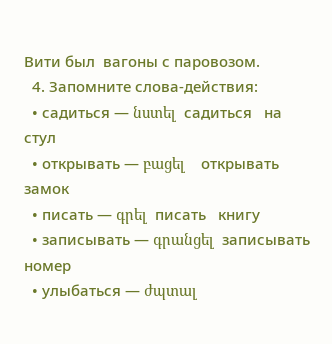Вити был  вагоны с паровозом.
  4. Запомните слова-действия:
  • садиться — նստել  садиться   на  стул
  • открывать — բացել    открывать   замок
  • писать — գրել  писать   книгу
  • записывать — գրանցել  записывать  номер
  • улыбаться — ժպտալ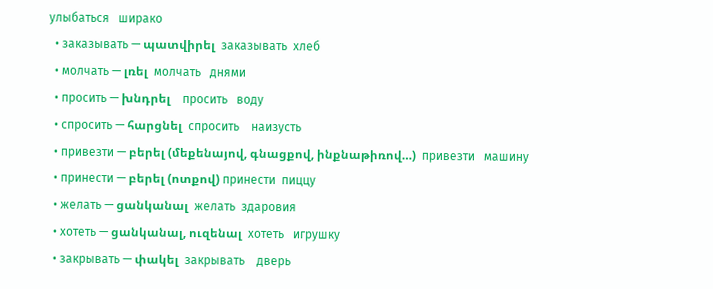улыбаться   ширако
  • заказывать — պատվիրել  заказывать  хлеб
  • молчать — լռել  молчать   днями
  • просить — խնդրել    просить   воду
  • спросить — հարցնել  спросить    наизусть
  • привезти — բերել (մեքենայով, գնացքով, ինքնաթիռով…)  привезти   машину
  • принести — բերել (ոտքով) принести  пиццу
  • желать — ցանկանալ  желать  здаровия
  • хотеть — ցանկանալ, ուզենալ  хотеть   игрушку
  • закрывать — փակել  закрывать    дверь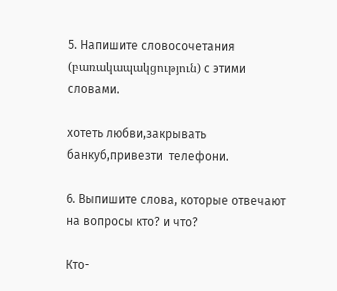5. Напишите словосочетания (բառակապակցություն) с этими словами.

хотеть любви,закрывать  банкуб,привезти  телефони.

6. Выпишите слова, которые отвечают на вопросы кто? и что?

Кто-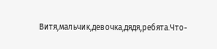Витя,мальчик,девочка,дядя,ребята.Что-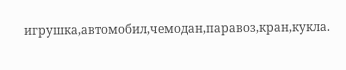игрушка,автомобил,чемодан,паравоз,кран,кукла.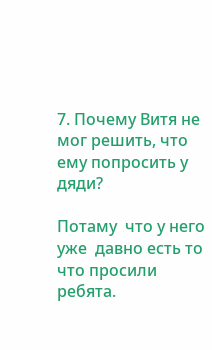7. Почему Витя не мог решить, что ему попросить у дяди?

Потаму  что у него уже  давно есть то что просили ребята.